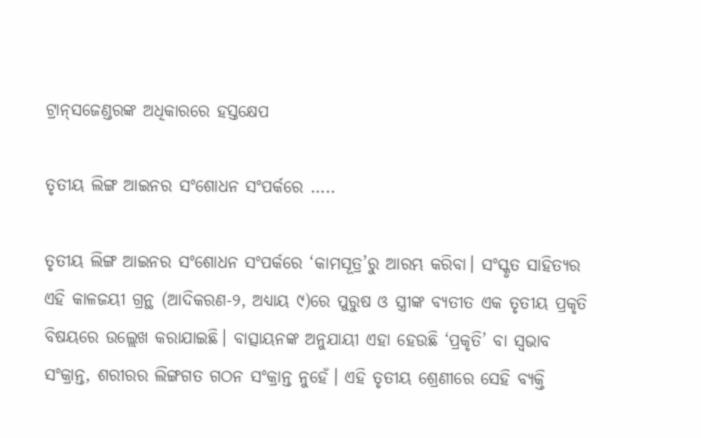ଟ୍ରାନ୍‌ସଜେଣ୍ଡରଙ୍କ ଅଧିକାରରେ ହସ୍ତକ୍ଷେପ

ତୃତୀୟ ଲିଙ୍ଗ ଆଇନର ସଂଶୋଧନ ସଂପର୍କରେ …..

ତୃତୀୟ ଲିଙ୍ଗ ଆଇନର ସଂଶୋଧନ ସଂପର୍କରେ ‘କାମସୂତ୍ର’ରୁ ଆରମ୍ଭ କରିବା। ସଂସ୍କୃତ ସାହିତ୍ୟର ଏହି କାଳଜୟୀ ଗ୍ରନ୍ଥ (ଆଦିକରଣ-୨, ଅଧ୍ୟାୟ ୯)ରେ ପୁରୁଷ ଓ ସ୍ତ୍ରୀଙ୍କ ବ୍ୟତୀତ ଏକ ତୃତୀୟ ପ୍ରକୃତି ବିଷୟରେ ଉଲ୍ଲେଖ କରାଯାଇଛି। ବାତ୍ସାୟନଙ୍କ ଅନୁଯାୟୀ ଏହା ହେଉଛି ‘ପ୍ରକୃତି’ ବା ସ୍ୱଭାବ ସଂକ୍ରାନ୍ତ, ଶରୀରର ଲିଙ୍ଗଗତ ଗଠନ ସଂକ୍ରାନ୍ତ ନୁହେଁ। ଏହି ତୃତୀୟ ଶ୍ରେଣୀରେ ସେହି ବ୍ୟକ୍ତି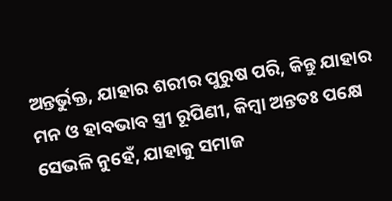ଅନ୍ତର୍ଭୁକ୍ତ, ଯାହାର ଶରୀର ପୁରୁଷ ପରି, କିନ୍ତୁ ଯାହାର ମନ ଓ ହାବଭାବ ସ୍ତ୍ରୀ ରୂପିଣୀ, କିମ୍ବା ଅନ୍ତତଃ ପକ୍ଷେ ସେଭଳି ନୁହେଁ, ଯାହାକୁ ସମାଜ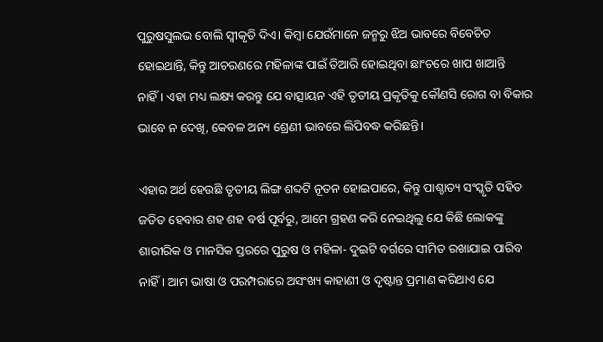ପୁରୁଷସୁଲଭ ବୋଲି ସ୍ୱୀକୃତି ଦିଏ। କିମ୍ବା ଯେଉଁମାନେ ଜନ୍ମରୁ ଝିଅ ଭାବରେ ବିବେଚିତ ହୋଇଥାନ୍ତି, କିନ୍ତୁ ଆଚରଣରେ ମହିଳାଙ୍କ ପାଇଁ ତିଆରି ହୋଇଥିବା ଛାଂଚରେ ଖାପ ଖାଆନ୍ତି ନାହିଁ। ଏହା ମଧ୍ୟ ଲକ୍ଷ୍ୟ କରନ୍ତୁ ଯେ ବାତ୍ସାୟନ ଏହି ତୃତୀୟ ପ୍ରକୃତିକୁ କୌଣସି ରୋଗ ବା ବିକାର ଭାବେ ନ ଦେଖି, କେବଳ ଅନ୍ୟ ଶ୍ରେଣୀ ଭାବରେ ଲିପିବଦ୍ଧ କରିଛନ୍ତି।

ଏହାର ଅର୍ଥ ହେଉଛି ତୃତୀୟ ଲିଙ୍ଗ ଶବ୍ଦଟି ନୂତନ ହୋଇପାରେ, କିନ୍ତୁ ପାଶ୍ଚାତ୍ୟ ସଂସ୍କୃତି ସହିତ ଜଡିତ ହେବାର ଶହ ଶହ ବର୍ଷ ପୂର୍ବରୁ, ଆମେ ଗ୍ରହଣ କରି ନେଇଥିଲୁ ଯେ କିଛି ଲୋକଙ୍କୁ ଶାରୀରିକ ଓ ମାନସିକ ସ୍ତରରେ ପୁରୁଷ ଓ ମହିଳା- ଦୁଇଟି ବର୍ଗରେ ସୀମିତ ରଖାଯାଇ ପାରିବ ନାହିଁ। ଆମ ଭାଷା ଓ ପରମ୍ପରାରେ ଅସଂଖ୍ୟ କାହାଣୀ ଓ ଦୃଷ୍ଟାନ୍ତ ପ୍ରମାଣ କରିଥାଏ ଯେ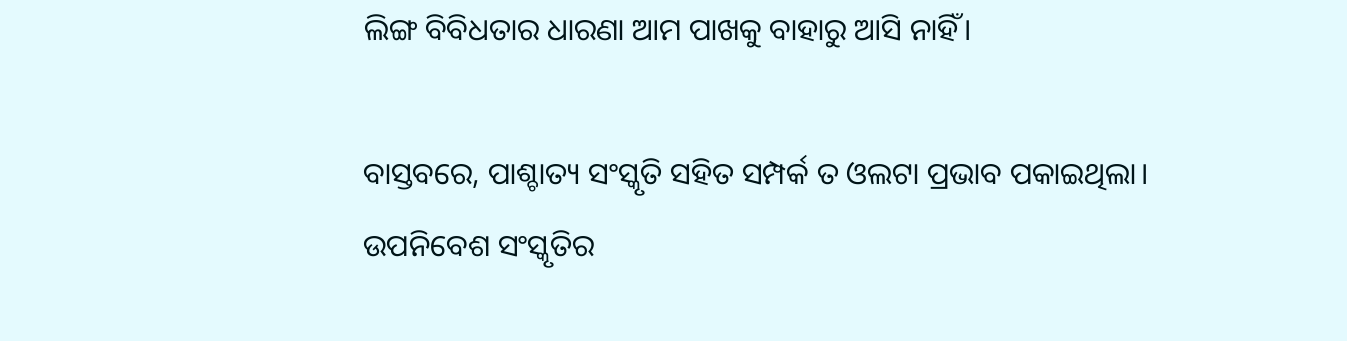ଲିଙ୍ଗ ବିବିଧତାର ଧାରଣା ଆମ ପାଖକୁ ବାହାରୁ ଆସି ନାହିଁ।

ବାସ୍ତବରେ, ପାଶ୍ଚାତ୍ୟ ସଂସ୍କୃତି ସହିତ ସମ୍ପର୍କ ତ ଓଲଟା ପ୍ରଭାବ ପକାଇଥିଲା। ଉପନିବେଶ ସଂସ୍କୃତିର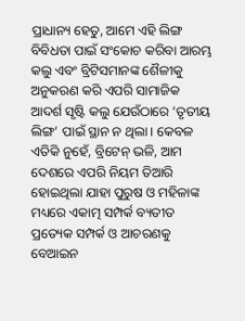ପ୍ରାଧାନ୍ୟ ହେତୁ, ଆମେ ଏହି ଲିଙ୍ଗ ବିବିଧତା ପାଇଁ ସଂକୋଚ କରିବା ଆରମ୍ଭ କଲୁ ଏବଂ ବ୍ରିଟିସମାନଙ୍କ ଶୈଳୀକୁ ଅନୁକରଣ କରି ଏପରି ସାମାଜିକ ଆଦର୍ଶ ସୃଷ୍ଟି କଲୁ ଯେଉଁଠାରେ ‘ତୃତୀୟ ଲିଙ୍ଗ’ ପାଇଁ ସ୍ଥାନ ନ ଥିଲା। କେବଳ ଏତିକି ନୁହେଁ, ବ୍ରିଟେନ୍‌ ଭଳି, ଆମ ଦେଶରେ ଏପରି ନିୟମ ତିଆରି ହୋଇଥିଲା ଯାହା ପୁରୁଷ ଓ ମହିଳାଙ୍କ ମଧ୍ୟରେ ଏକାତ୍ମ ସମ୍ପର୍କ ବ୍ୟତୀତ ପ୍ରତ୍ୟେକ ସମ୍ପର୍କ ଓ ଆଚରଣକୁ ବେଆଇନ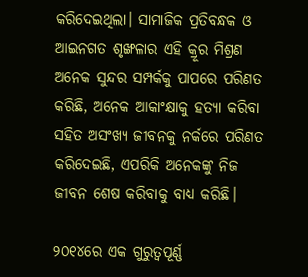କରିଦେଇଥିଲା। ସାମାଜିକ ପ୍ରତିବନ୍ଧକ ଓ ଆଇନଗତ ଶୃଙ୍ଖଳାର ଏହି କ୍ରୂର ମିଶ୍ରଣ ଅନେକ ସୁନ୍ଦର ସମ୍ପର୍କକୁ ପାପରେ ପରିଣତ କରିଛି, ଅନେକ ଆକାଂକ୍ଷାକୁ ହତ୍ୟା କରିବା ସହିତ ଅସଂଖ୍ୟ ଜୀବନକୁ ନର୍କରେ ପରିଣତ କରିଦେଇଛି, ଏପରିକି ଅନେକଙ୍କୁ ନିଜ ଜୀବନ ଶେଷ କରିବାକୁ ବାଧ୍ୟ କରିଛି।

୨୦୧୪ରେ ଏକ ଗୁରୁତ୍ୱପୂର୍ଣ୍ଣ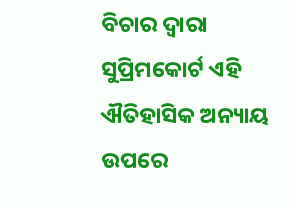ବିଚାର ଦ୍ୱାରା ସୁପ୍ରିମକୋର୍ଟ ଏହି ଐତିହାସିକ ଅନ୍ୟାୟ ଉପରେ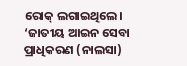ରୋକ୍‌ ଲଗାଇଥିଲେ। ‘ଜାତୀୟ ଆଇନ ସେବା ପ୍ରାଧିକରଣ (ନାଲସା)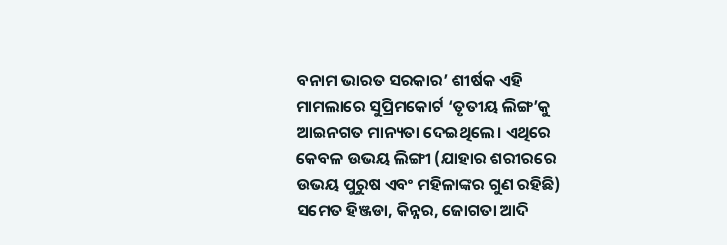ବନାମ ଭାରତ ସରକାର’ ଶୀର୍ଷକ ଏହି ମାମଲାରେ ସୁପ୍ରିମକୋର୍ଟ ‘ତୃତୀୟ ଲିଙ୍ଗ’କୁ ଆଇନଗତ ମାନ୍ୟତା ଦେଇଥିଲେ। ଏଥିରେ କେବଳ ଉଭୟ ଲିଙ୍ଗୀ (ଯାହାର ଶରୀରରେ ଉଭୟ ପୁରୁଷ ଏବଂ ମହିଳାଙ୍କର ଗୁଣ ରହିଛି) ସମେତ ହିଞ୍ଜଡା, କିନ୍ନର, ଜୋଗତା ଆଦି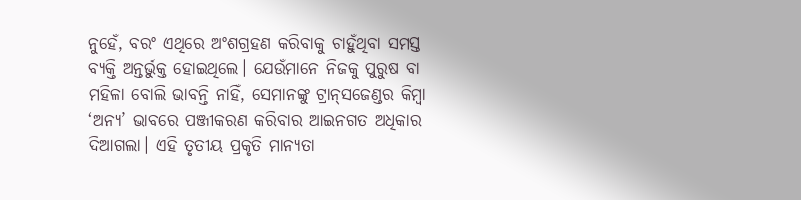ନୁହେଁ, ବରଂ ଏଥିରେ ଅଂଶଗ୍ରହଣ କରିବାକୁ ଚାହୁଁଥିବା ସମସ୍ତ ବ୍ୟକ୍ତି ଅନ୍ତର୍ଭୁକ୍ତ ହୋଇଥିଲେ। ଯେଉଁମାନେ ନିଜକୁ ପୁରୁଷ ବା ମହିଳା ବୋଲି ଭାବନ୍ତି ନାହିଁ, ସେମାନଙ୍କୁ ଟ୍ରାନ୍‌ସଜେଣ୍ଡର କିମ୍ବା ‘ଅନ୍ୟ’ ଭାବରେ ପଞ୍ଜୀକରଣ କରିବାର ଆଇନଗତ ଅଧିକାର ଦିଆଗଲା। ଏହି ତୃତୀୟ ପ୍ରକୃତି ମାନ୍ୟତା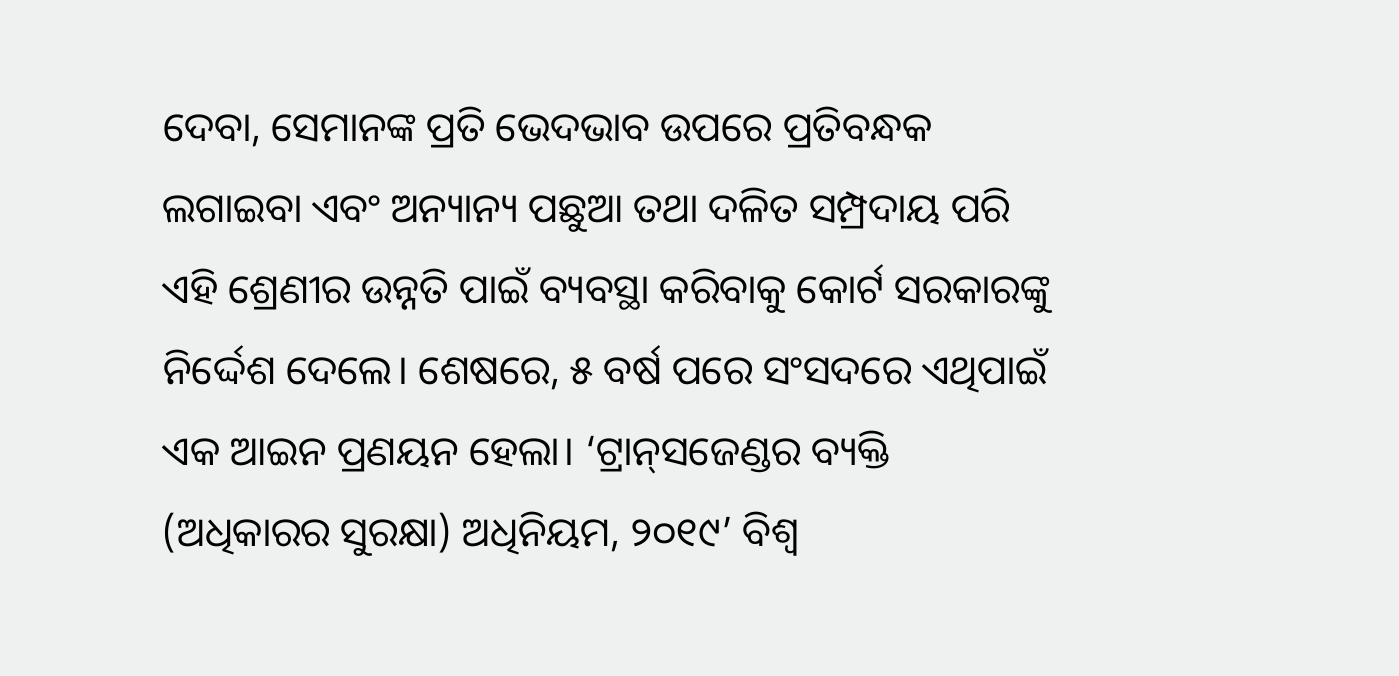ଦେବା, ସେମାନଙ୍କ ପ୍ରତି ଭେଦଭାବ ଉପରେ ପ୍ରତିବନ୍ଧକ ଲଗାଇବା ଏବଂ ଅନ୍ୟାନ୍ୟ ପଛୁଆ ତଥା ଦଳିତ ସମ୍ପ୍ରଦାୟ ପରି ଏହି ଶ୍ରେଣୀର ଉନ୍ନତି ପାଇଁ ବ୍ୟବସ୍ଥା କରିବାକୁ କୋର୍ଟ ସରକାରଙ୍କୁ ନିର୍ଦ୍ଦେଶ ଦେଲେ। ଶେଷରେ, ୫ ବର୍ଷ ପରେ ସଂସଦରେ ଏଥିପାଇଁ ଏକ ଆଇନ ପ୍ରଣୟନ ହେଲା। ‘ଟ୍ରାନ୍‌ସଜେଣ୍ଡର ବ୍ୟକ୍ତି (ଅଧିକାରର ସୁରକ୍ଷା) ଅଧିନିୟମ, ୨୦୧୯’ ବିଶ୍ୱ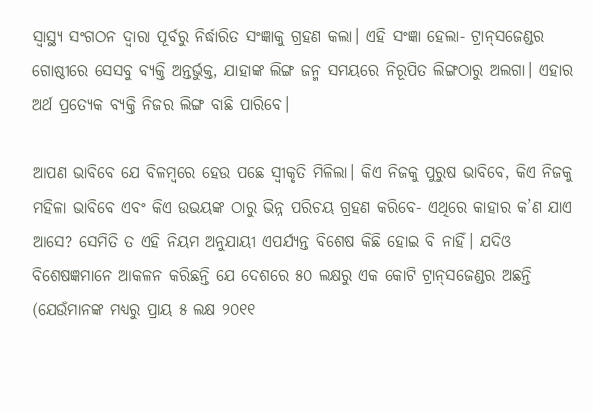ସ୍ୱାସ୍ଥ୍ୟ ସଂଗଠନ ଦ୍ୱାରା ପୂର୍ବରୁ ନିର୍ଦ୍ଧାରିତ ସଂଜ୍ଞାକୁ ଗ୍ରହଣ କଲା। ଏହି ସଂଜ୍ଞା ହେଲା- ଟ୍ରାନ୍‌ସଜେଣ୍ଡର ଗୋଷ୍ଠୀରେ ସେସବୁ ବ୍ୟକ୍ତି ଅନ୍ତର୍ଭୁକ୍ତ, ଯାହାଙ୍କ ଲିଙ୍ଗ ଜନ୍ମ ସମୟରେ ନିରୂପିତ ଲିଙ୍ଗଠାରୁ ଅଲଗା। ଏହାର ଅର୍ଥ ପ୍ରତ୍ୟେକ ବ୍ୟକ୍ତି ନିଜର ଲିଙ୍ଗ ବାଛି ପାରିବେ।

ଆପଣ ଭାବିବେ ଯେ ବିଳମ୍ବରେ ହେଉ ପଛେ ସ୍ୱୀକୃତି ମିଳିଲା। କିଏ ନିଜକୁ ପୁରୁଷ ଭାବିବେ, କିଏ ନିଜକୁ ମହିଳା ଭାବିବେ ଏବଂ କିଏ ଉଭୟଙ୍କ ଠାରୁ ଭିନ୍ନ ପରିଚୟ ଗ୍ରହଣ କରିବେ- ଏଥିରେ କାହାର କ’ଣ ଯାଏ ଆସେ? ସେମିତି ତ ଏହି ନିୟମ ଅନୁଯାୟୀ ଏପର୍ଯ୍ୟନ୍ତ ବିଶେଷ କିଛି ହୋଇ ବି ନାହିଁ। ଯଦିଓ ବିଶେଷଜ୍ଞମାନେ ଆକଳନ କରିଛନ୍ତି ଯେ ଦେଶରେ ୫୦ ଲକ୍ଷରୁ ଏକ କୋଟି ଟ୍ରାନ୍‌ସଜେଣ୍ଡର ଅଛନ୍ତି (ଯେଉଁମାନଙ୍କ ମଧ୍ୟରୁ ପ୍ରାୟ ୫ ଲକ୍ଷ ୨୦୧୧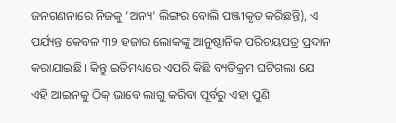ଜନଗଣନାରେ ନିଜକୁ ‘ଅନ୍ୟ’ ଲିଙ୍ଗର ବୋଲି ପଞ୍ଜୀକୃତ କରିଛନ୍ତି), ଏ ପର୍ଯ୍ୟନ୍ତ କେବଳ ୩୨ ହଜାର ଲୋକଙ୍କୁ ଆନୁଷ୍ଠାନିକ ପରିଚୟପତ୍ର ପ୍ରଦାନ କରାଯାଇଛି। କିନ୍ତୁ ଇତିମଧ୍ୟରେ ଏପରି କିଛି ବ୍ୟତିକ୍ରମ ଘଟିଗଲା ଯେ ଏହି ଆଇନକୁ ଠିକ୍‌ ଭାବେ ଲାଗୁ କରିବା ପୂର୍ବରୁ ଏହା ପୁଣି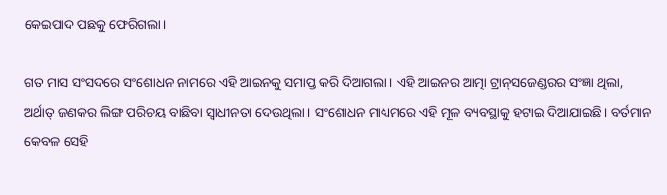କେଇପାଦ ପଛକୁ ଫେରିଗଲା।

ଗତ ମାସ ସଂସଦରେ ସଂଶୋଧନ ନାମରେ ଏହି ଆଇନକୁ ସମାପ୍ତ କରି ଦିଆଗଲା। ଏହି ଆଇନର ଆତ୍ମା ଟ୍ରାନ୍‌ସଜେଣ୍ଡରର ସଂଜ୍ଞା ଥିଲା, ଅର୍ଥାତ୍‌ ଜଣକର ଲିଙ୍ଗ ପରିଚୟ ବାଛିବା ସ୍ୱାଧୀନତା ଦେଉଥିଲା। ସଂଶୋଧନ ମାଧ୍ୟମରେ ଏହି ମୂଳ ବ୍ୟବସ୍ଥାକୁ ହଟାଇ ଦିଆଯାଇଛି। ବର୍ତମାନ କେବଳ ସେହି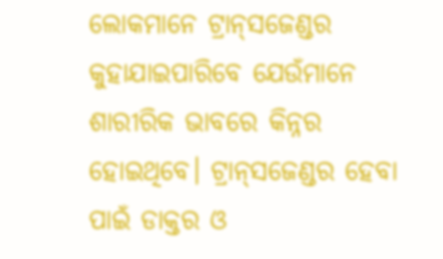ଲୋକମାନେ ଟ୍ରାନ୍‌ସଜେଣ୍ଡର କୁହାଯାଇପାରିବେ ଯେଉଁମାନେ ଶାରୀରିକ ଭାବରେ କିନ୍ନର ହୋଇଥିବେ। ଟ୍ରାନ୍‌ସଜେଣ୍ଡର ହେବା ପାଇଁ ଡାକ୍ତର ଓ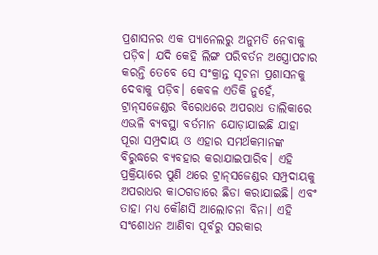ପ୍ରଶାସନର ଏକ ପ୍ୟାନେଲରୁ ଅନୁମତି ନେବାକୁ ପଡ଼ିବ। ଯଦି କେହି ଲିଙ୍ଗ ପରିବର୍ତନ ଅସ୍ତ୍ରୋପଚାର କରନ୍ତି ତେବେ ସେ ସଂକ୍ରାନ୍ତ ସୂଚନା ପ୍ରଶାସନକୁ ଦେବାକୁ ପଡ଼ିବ। କେବଳ ଏତିକି ନୁହେଁ, ଟ୍ରାନ୍‌ସଜେଣ୍ଡର ବିରୋଧରେ ଅପରାଧ ତାଲିକାରେ ଏଭଳି ବ୍ୟବସ୍ଥା ବର୍ତମାନ ଯୋଡ଼ାଯାଇଛି ଯାହା ପୂରା ସମ୍ପ୍ରଦାୟ ଓ ଏହାର ସମର୍ଥକମାନଙ୍କ ବିରୁଦ୍ଧରେ ବ୍ୟବହାର କରାଯାଇପାରିବ। ଏହି ପ୍ରକ୍ରିୟାରେ ପୁଣି ଥରେ ଟ୍ରାନ୍‌ସଜେଣ୍ଡର ସମ୍ପ୍ରଦାୟକୁ ଅପରାଧର କାଠଗଡାରେ ଛିଡା କରାଯାଇଛି। ଏବଂ ତାହା ମଧ୍ୟ କୌଣସି ଆଲୋଚନା ବିନା। ଏହି ସଂଶୋଧନ ଆଣିବା ପୂର୍ବରୁ ସରକାର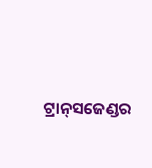ଟ୍ରାନ୍‌ସଜେଣ୍ଡର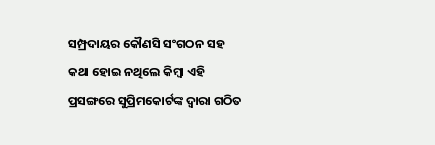ସମ୍ପ୍ରଦାୟର କୌଣସି ସଂଗଠନ ସହ କଥା ହୋଇ ନଥିଲେ କିମ୍ବା ଏହି ପ୍ରସଙ୍ଗରେ ସୁପ୍ରିମକୋର୍ଟଙ୍କ ଦ୍ୱାରା ଗଠିତ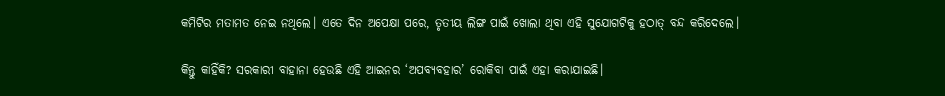କମିଟିର ମତାମତ ନେଇ ନଥିଲେ। ଏତେ ଦିନ ଅପେକ୍ଷା ପରେ, ତୃତୀୟ ଲିଙ୍ଗ ପାଇଁ ଖୋଲା ଥିବା ଏହି ସୁଯୋଗଟିକୁ ହଠାତ୍‌ ବନ୍ଦ କରିଦେଲେ।

କିନ୍ତୁ କାହିଁକି? ସରକାରୀ ବାହାନା ହେଉଛି ଏହି ଆଇନର ‘ଅପବ୍ୟବହାର’ ରୋକିବା ପାଇଁ ଏହା କରାଯାଇଛି।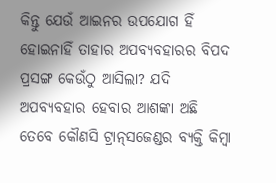କିନ୍ତୁ ଯେଉଁ ଆଇନର ଉପଯୋଗ ହିଁ ହୋଇନାହିଁ ତାହାର ଅପବ୍ୟବହାରର ବିପଦ ପ୍ରସଙ୍ଗ କେଉଁଠୁ ଆସିଲା? ଯଦି ଅପବ୍ୟବହାର ହେବାର ଆଶଙ୍କା ଅଛି ତେବେ କୌଣସି ଟ୍ରାନ୍‌ସଜେଣ୍ଡର ବ୍ୟକ୍ତି କିମ୍ବା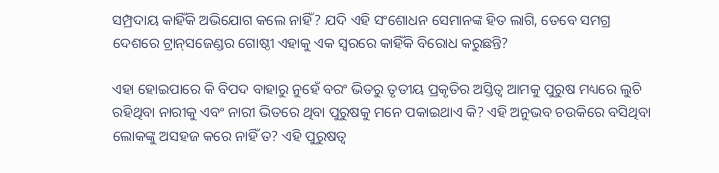ସମ୍ପ୍ରଦାୟ କାହିଁକି ଅଭିଯୋଗ କଲେ ନାହିଁ? ଯଦି ଏହି ସଂଶୋଧନ ସେମାନଙ୍କ ହିତ ଲାଗି, ତେବେ ସମଗ୍ର ଦେଶରେ ଟ୍ରାନ୍‌ସଜେଣ୍ଡର ଗୋଷ୍ଠୀ ଏହାକୁ ଏକ ସ୍ୱରରେ କାହିଁକି ବିରୋଧ କରୁଛନ୍ତି?

ଏହା ହୋଇପାରେ କି ବିପଦ ବାହାରୁ ନୁହେଁ ବରଂ ଭିତରୁ ତୃତୀୟ ପ୍ରକୃତିର ଅସ୍ତିତ୍ୱ ଆମକୁ ପୁରୁଷ ମଧ୍ୟରେ ଲୁଚି ରହିଥିବା ନାରୀକୁ ଏବଂ ନାରୀ ଭିତରେ ଥିବା ପୁରୁଷକୁ ମନେ ପକାଇଥାଏ କି? ଏହି ଅନୁଭବ ଚଉକିରେ ବସିଥିବା ଲୋକଙ୍କୁ ଅସହଜ କରେ ନାହିଁ ତ? ଏହି ପୁରୁଷତ୍ୱ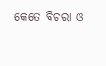କେତେ ବିଚରା ଓ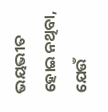ଭୟଭୀତ ହୋଇ ନଥିବା, ଯେଉଁ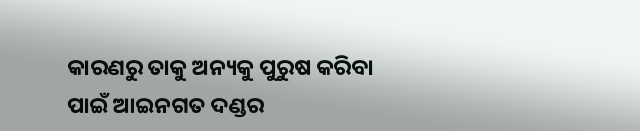କାରଣରୁ ତାକୁ ଅନ୍ୟକୁ ପୁରୁଷ କରିବା ପାଇଁ ଆଇନଗତ ଦଣ୍ଡର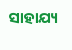ସାହାଯ୍ୟ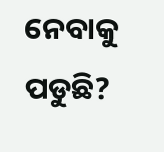ନେବାକୁ ପଡୁଛି?